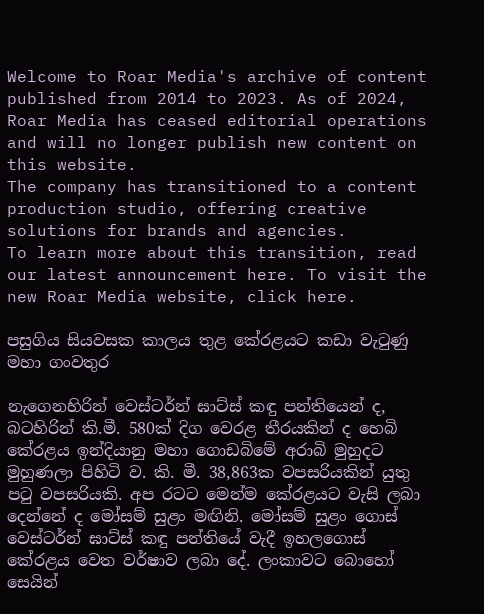Welcome to Roar Media's archive of content published from 2014 to 2023. As of 2024, Roar Media has ceased editorial operations and will no longer publish new content on this website.
The company has transitioned to a content production studio, offering creative solutions for brands and agencies.
To learn more about this transition, read our latest announcement here. To visit the new Roar Media website, click here.

පසුගිය සියවසක කාලය තුළ කේරළයට කඩා වැටුණු මහා ගංවතුර

නැගෙනහිරින් වෙස්ටර්න් ඝාට්ස් කඳු පන්තියෙන් ද, බටහිරින් කි.මී. 580ක් දිග වෙරළ තීරයකින් ද හෙබි කේරළය ඉන්දියානු මහා ගොඩබිමේ අරාබි මුහුදට මුහුණලා පිහිටි ව. කි. මී. 38,863ක වපසරියකින් යුතු පටු වපසරියකි. අප රටට මෙන්ම කේරළයට වැසි ලබා දෙන්නේ ද මෝසම් සුළං මඟිනි. මෝසම් සුළං ගොස් වෙස්ටර්න් ඝාට්ස් කඳු පන්තියේ වැදී ඉහලගොස් කේරළය වෙත වර්ෂාව ලබා දේ. ලංකාවට බොහෝ සෙයින්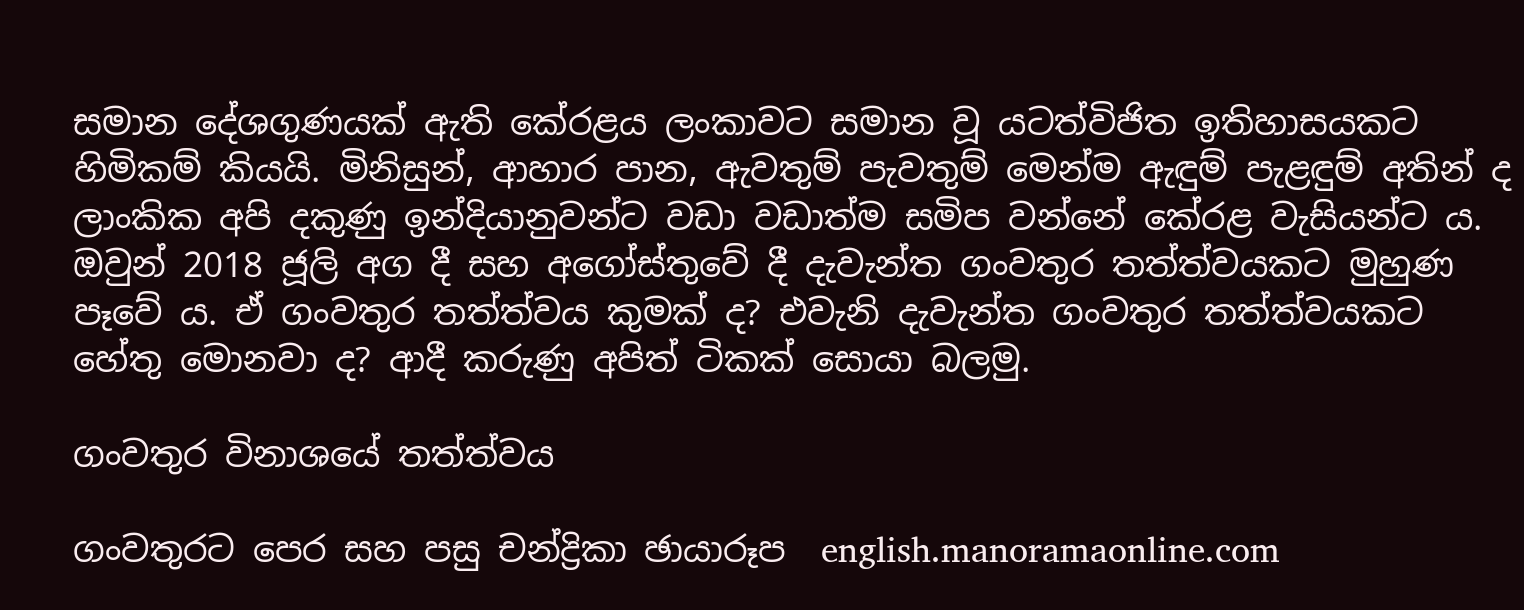සමාන දේශගුණයක් ඇති කේරළය ලංකාවට සමාන වූ යටත්විජිත ඉතිහාසයකට හිමිකම් කියයි. මිනිසුන්, ආහාර පාන, ඇවතුම් පැවතුම් මෙන්ම ඇඳුම් පැළඳුම් අතින් ද ලාංකික අපි දකුණු ඉන්දියානුවන්ට වඩා වඩාත්ම සමිප වන්නේ කේරළ වැසියන්ට ය. ඔවුන් 2018 ජූලි අග දී සහ අගෝස්තුවේ දී දැවැන්ත ගංවතුර තත්ත්වයකට මුහුණ පෑවේ ය. ඒ ගංවතුර තත්ත්වය කුමක් ද? එවැනි දැවැන්ත ගංවතුර තත්ත්වයකට හේතු මොනවා ද? ආදී කරුණු අපිත් ටිකක් සොයා බලමු.

ගංවතුර විනාශයේ තත්ත්වය

ගංවතුරට පෙර සහ පසු චන්ද්‍රිකා ඡායාරූප  english.manoramaonline.com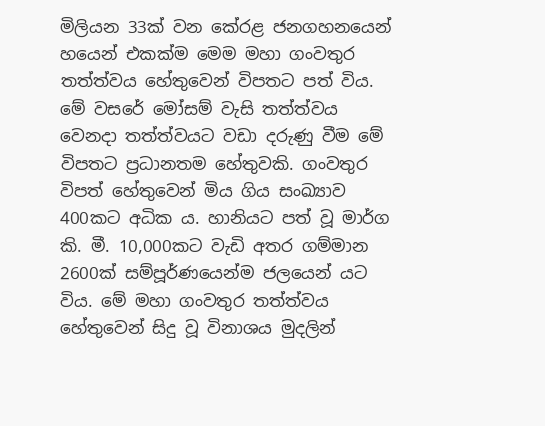මිලියන 33ක් වන කේරළ ජනගහනයෙන් හයෙන් එකක්ම මෙම මහා ගංවතුර තත්ත්වය හේතුවෙන් විපතට පත් විය. මේ වසරේ මෝසම් වැසි තත්ත්වය වෙනදා තත්ත්වයට වඩා දරුණු වීම මේ විපතට ප්‍රධානතම හේතුවකි. ගංවතුර විපත් හේතුවෙන් මිය ගිය සංඛ්‍යාව 400කට අධික ය. හානියට පත් වූ මාර්ග කි. මී. 10,000කට වැඩි අතර ගම්මාන 2600ක් සම්පූර්ණයෙන්ම ජලයෙන් යට විය. මේ මහා ගංවතුර තත්ත්වය හේතුවෙන් සිදු වූ විනාශය මුදලින්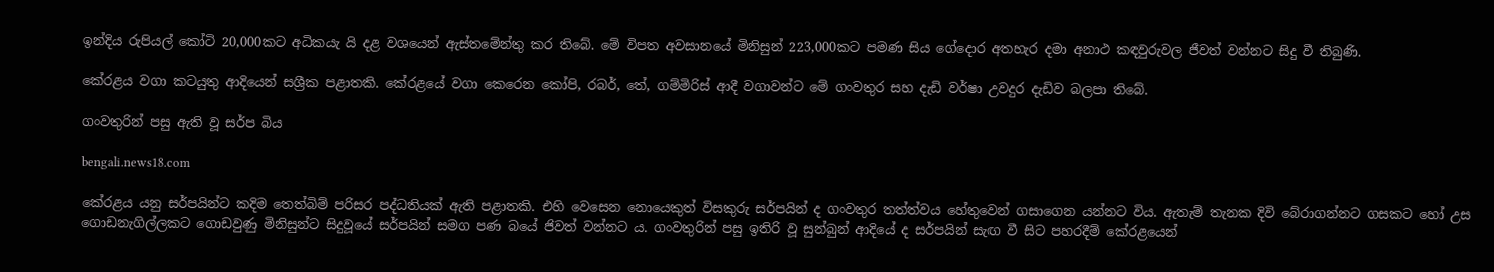ඉන්දිය රුපියල් කෝටි 20,000කට අධිකයැ යි දළ වශයෙන් ඇස්තමේන්තු කර තිබේ. මේ විපත අවසානයේ මිනිසුන් 223,000කට පමණ සිය ගේදොර අතහැර දමා අනාථ කඳවුරුවල ජීවත් වන්නට සිදු වී තිබුණි.

කේරළය වගා කටයුතු ආදියෙන් සශ්‍රීක පළාතකි. කේරළයේ වගා කෙරෙන කෝපි, රබර්, තේ, ගම්මිරිස් ආදී වගාවන්ට මේ ගංවතුර සහ දැඩි වර්ෂා උවදුර දැඩිව බලපා තිබේ.

ගංවතුරින් පසු ඇති වූ සර්ප බිය

bengali.news18.com

කේරළය යනු සර්පයින්ට කදිම තෙත්බිම් පරිසර පද්ධතියක් ඇති පළාතකි. එහි වෙසෙන නොයෙකුත් විසකුරු සර්පයින් ද ගංවතුර තත්ත්වය හේතුවෙන් ගසාගෙන යන්නට විය. ඇතැම් තැනක දිවි බේරාගන්නට ගසකට හෝ උස ගොඩනැගිල්ලකට ගොඩවුණු මිනිසුන්ට සිදුවූයේ සර්පයින් සමග පණ බයේ ජිවත් වන්නට ය. ගංවතුරින් පසු ඉතිරි වූ සුන්බුන් ආදියේ ද සර්පයින් සැඟ වී සිට පහරදීම් කේරළයෙන්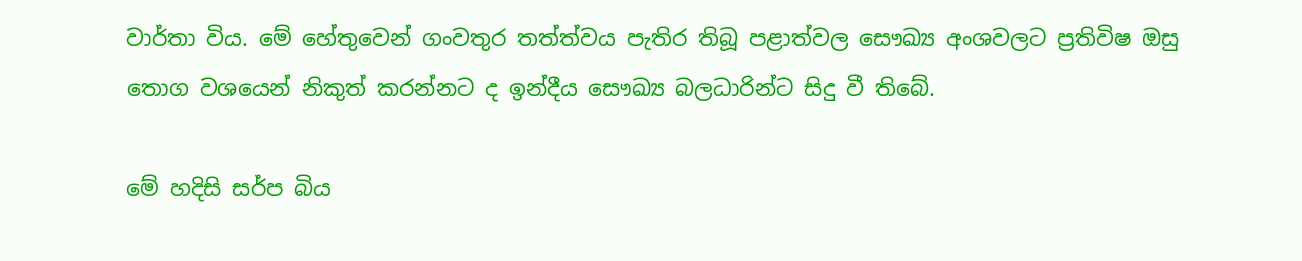වාර්තා විය. මේ හේතුවෙන් ගංවතුර තත්ත්වය පැතිර තිබූ පළාත්වල සෞඛ්‍ය අංශවලට ප්‍රතිවිෂ ඔසු තොග වශයෙන් නිකුත් කරන්නට ද ඉන්දීය සෞඛ්‍ය බලධාරින්ට සිදු වී තිබේ.

මේ හදිසි සර්ප බිය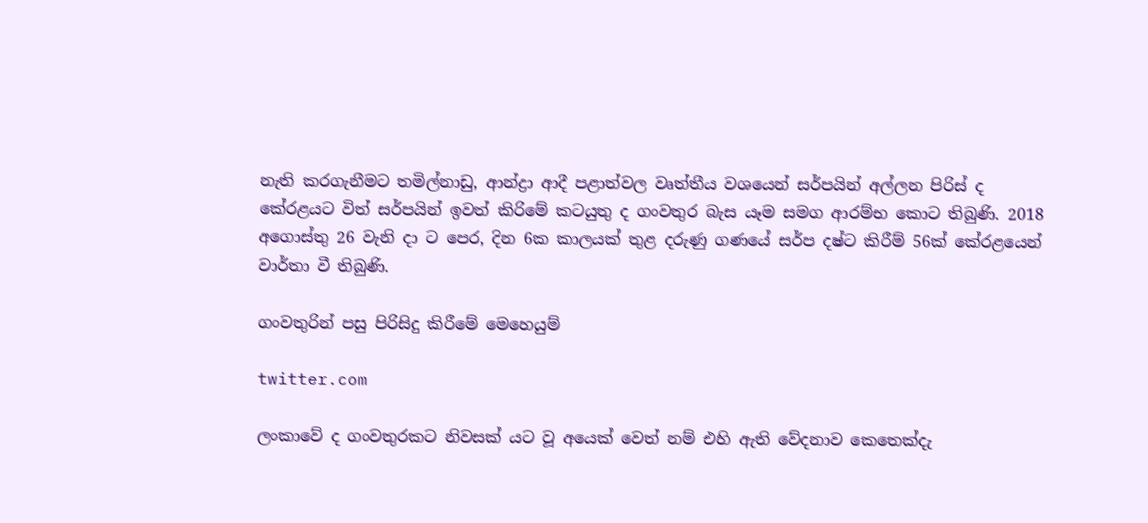නැති කරගැනීමට තමිල්නාඩු, ආන්ද්‍රා ආදී පළාත්වල වෘත්තීය වශයෙන් සර්පයින් අල්ලන පිරිස් ද කේරළයට විත් සර්පයින් ඉවත් කිරිමේ කටයුතු ද ගංවතුර බැස යෑම සමග ආරම්භ කොට තිබුණි. 2018 අගොස්තු 26 වැනි දා ට පෙර, දින 6ක කාලයක් තුළ දරුණු ගණයේ සර්ප දෂ්ට කිරීම් 56ක් කේරළයෙන් වාර්තා වී තිබුණි.

ගංවතුරින් පසු පිරිසිදු කිරීමේ මෙහෙයුම්

twitter.com

ලංකාවේ ද ගංවතුරකට නිවසක් යට වූ අයෙක් වෙත් නම් එහි ඇති වේදනාව කෙතෙක්දැ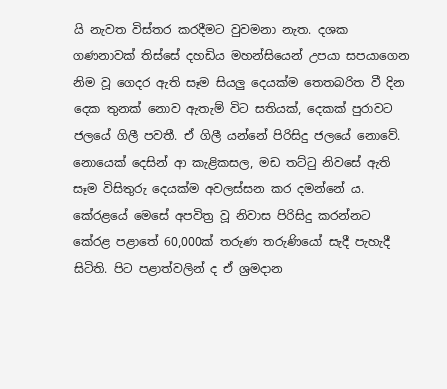යි නැවත විස්තර කරදීමට වුවමනා නැත. දශක ගණනාවක් තිස්සේ දහඩිය මහන්සියෙන් උපයා සපයාගෙන නිම වූ ගෙදර ඇති සෑම සියලු දෙයක්ම තෙතබරිත වී දින දෙක තුනක් නොව ඇතැම් විට සතියක්, දෙකක් පුරාවට ජලයේ ගිලී පවතී. ඒ ගිලී යන්නේ පිරිසිදු ජලයේ නොවේ. නොයෙක් දෙසින් ආ කැළිකසල, මඩ තට්ටු නිවසේ ඇති සෑම විසිතුරු දෙයක්ම අවලස්සන කර දමන්නේ ය. කේරළයේ මෙසේ අපවිත්‍ර වූ නිවාස පිරිසිදු කරන්නට කේරළ පළාතේ 60,000ක් තරුණ තරුණියෝ සැදී පැහැදී සිටිති. පිට පළාත්වලින් ද ඒ ශ්‍රමදාන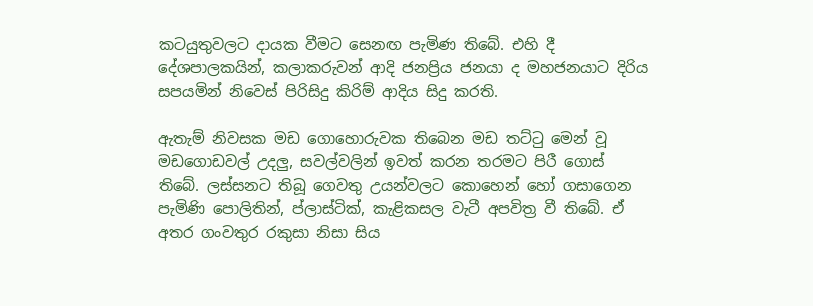කටයුතුවලට දායක වීමට සෙනඟ පැමිණ තිබේ. එහි දී දේශපාලකයින්, කලාකරුවන් ආදි ජනප්‍රිය ජනයා ද මහජනයාට දිරිය සපයමින් නිවෙස් පිරිසිදු කිරිම් ආදිය සිදු කරති.

ඇතැම් නිවසක මඩ ගොහොරුවක තිබෙන මඩ තට්ටු මෙන් වූ මඩගොඩවල් උදලු, සවල්වලින් ඉවත් කරන තරමට පිරී ගොස් තිබේ. ලස්සනට තිබූ ගෙවතු උයන්වලට කොහෙන් හෝ ගසාගෙන පැමිණි පොලිතින්, ප්ලාස්ටික්, කැළිකසල වැටී අපවිත්‍ර වී තිබේ. ඒ අතර ගංවතුර රකුසා නිසා සිය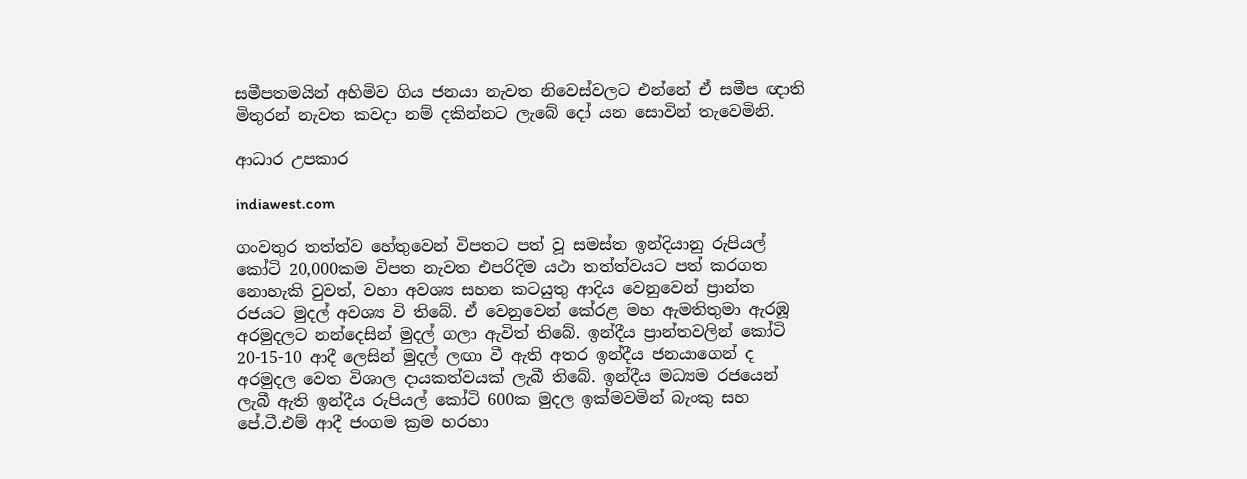සමීපතමයින් අහිමිව ගිය ජනයා නැවත නිවෙස්වලට එන්නේ ඒ සමීප ඥාති මිතුරන් නැවත කවදා නම් දකින්නට ලැබේ දෝ යන සොවින් තැවෙමිනි.

ආධාර උපකාර

indiawest.com

ගංවතුර තත්ත්ව හේතුවෙන් විපතට පත් වූ සමස්ත ඉන්දියානු රුපියල් කෝටි 20,000කම විපත නැවත එපරිදිම යථා තත්ත්වයට පත් කරගත නොහැකි වුවත්, වහා අවශ්‍ය සහන කටයුතු ආදිය වෙනුවෙන් ප්‍රාන්ත රජයට මුදල් අවශ්‍ය වි තිබේ. ඒ වෙනුවෙන් කේරළ මහ ඇමතිතුමා ඇරඹූ අරමුදලට නන්දෙසින් මුදල් ගලා ඇවිත් තිබේ. ඉන්දීය ප්‍රාන්තවලින් කෝටි 20-15-10 ආදී ලෙසින් මුදල් ලඟා වී ඇති අතර ඉන්දීය ජනයාගෙන් ද අරමුදල වෙත විශාල දායකත්වයක් ලැබී තිබේ. ඉන්දීය මධ්‍යම රජයෙන් ලැබී ඇති ඉන්දීය රුපියල් කෝටි 600ක මුදල ඉක්මවමින් බැංකු සහ පේ.ටී.එම් ආදී ජංගම ක්‍රම හරහා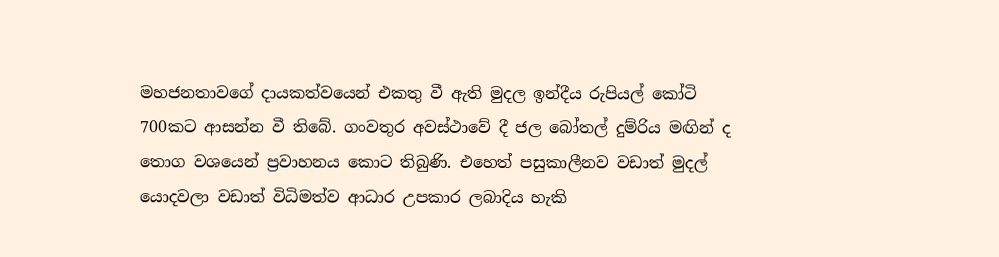මහජනතාවගේ දායකත්වයෙන් එකතු වී ඇති මුදල ඉන්දීය රුපියල් කෝටි 700කට ආසන්න වී තිබේ. ගංවතුර අවස්ථාවේ දී ජල බෝතල් දුම්රිය මඟින් ද තොග වශයෙන් ප්‍රවාහනය කොට තිබුණි. එහෙත් පසුකාලීනව වඩාත් මුදල් යොදවලා වඩාත් විධිමත්ව ආධාර උපකාර ලබාදිය හැකි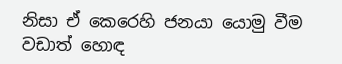නිසා ඒ කෙරෙහි ජනයා යොමු වීම වඩාත් හොඳ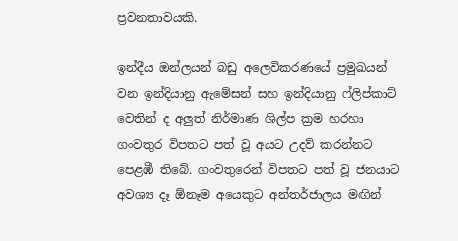ප්‍රවනතාවයකි.

ඉන්දීය ඔන්ලයන් බඩු අලෙවිකරණයේ ප්‍රමුඛයන් වන ඉන්දියානු ඇමේසන් සහ ඉන්දියානු ෆ්ලිප්කාට් වෙතින් ද අලුත් නිර්මාණ ශිල්ප ක්‍රම හරහා ගංවතුර විපතට පත් වූ අයට උදව් කරන්නට පෙළඹී තිබේ. ගංවතුරෙන් විපතට පත් වූ ජනයාට අවශ්‍ය දෑ ඕනෑම අයෙකුට අන්තර්ජාලය මඟින්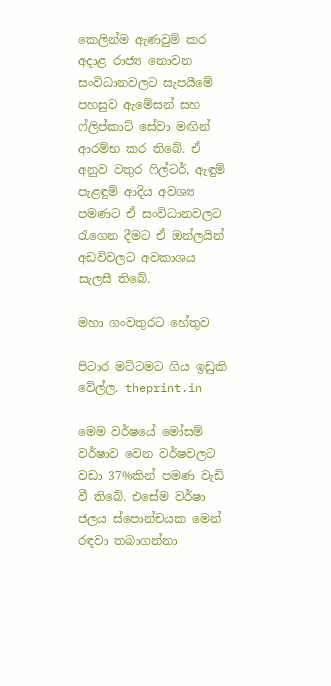කෙලින්ම ඇණවුම් කර අදාළ රාජ්‍ය නොවන සංවිධානවලට සැපයීමේ පහසුව ඇමේසන් සහ ෆ්ලිප්කාට් සේවා මඟින් ආරම්භ කර තිබේ. ඒ අනුව වතුර ෆිල්ටර්, ඇඳුම් පැළඳුම් ආදිය අවශ්‍ය පමණට ඒ සංවිධානවලට රැගෙන දීමට ඒ ඔන්ලයින් අඩවිවලට අවකාශය සැලසී තිබේ.

මහා ගංවතුරට හේතුව

පිටාර මට්ටමට ගිය ඉඩුකි වේල්ල. theprint.in

මෙම වර්ෂයේ මෝසම් වර්ෂාව වෙන වර්ෂවලට වඩා 37%කින් පමණ වැඩි වී තිබේ. එසේම වර්ෂා ජලය ස්පොන්චයක මෙන් රඳවා තබාගන්නා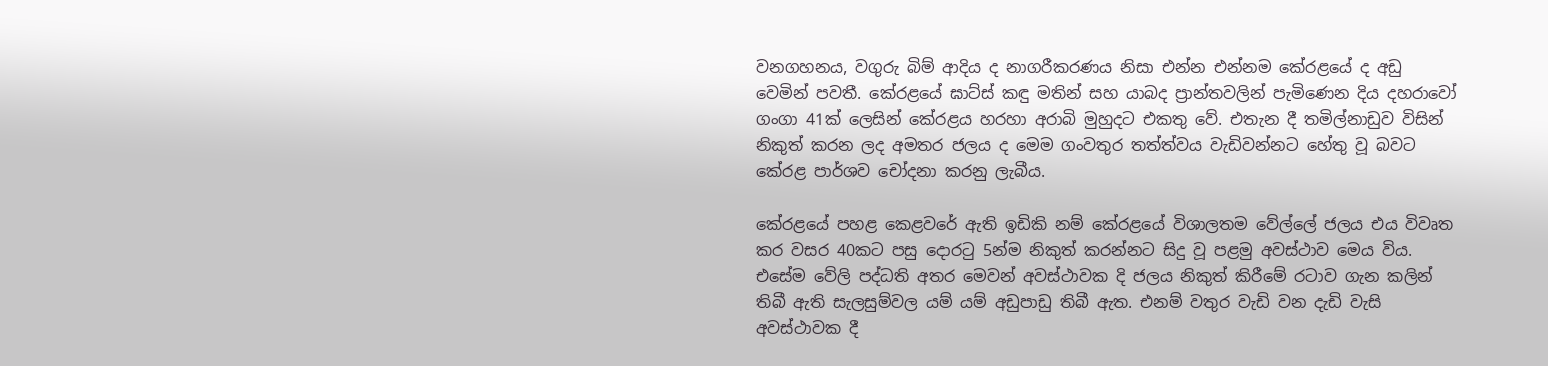වනගහනය, වගුරු බිම් ආදිය ද නාගරීකරණය නිසා එන්න එන්නම කේරළයේ ද අඩු වෙමින් පවතී. කේරළයේ ඝාට්ස් කඳු මතින් සහ යාබද ප්‍රාන්තවලින් පැමිණෙන දිය දහරාවෝ ගංගා 41ක් ලෙසින් කේරළය හරහා අරාබි මුහුදට එකතු වේ. එතැන දී තමිල්නාඩුව විසින් නිකුත් කරන ලද අමතර ජලය ද මෙම ගංවතුර තත්ත්වය වැඩිවන්නට හේතු වූ බවට කේරළ පාර්ශව චෝදනා කරනු ලැබීය.

කේරළයේ පහළ කෙළවරේ ඇති ඉඩිකි නම් කේරළයේ විශාලතම වේල්ලේ ජලය එය විවෘත කර වසර 40කට පසු දොරටු 5න්ම නිකුත් කරන්නට සිදු වූ පළමු අවස්ථාව මෙය විය. එසේම වේලි පද්ධති අතර මෙවන් අවස්ථාවක දි ජලය නිකුත් කිරීමේ රටාව ගැන කලින් තිබී ඇති සැලසුම්වල යම් යම් අඩුපාඩු තිබී ඇත. එනම් වතුර වැඩි වන දැඩි වැසි අවස්ථාවක දී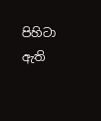පිහිටා ඇති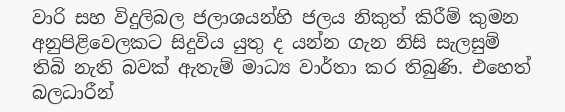වාරි සහ විදුලිබල ජලාශයන්හි ජලය නිකුත් කිරීම් කුමන අනුපිළිවෙලකට සිදුවිය යුතු ද යන්න ගැන නිසි සැලසුම් තිබි නැති බවක් ඇතැම් මාධ්‍ය වාර්තා කර තිබුණි. එහෙත් බලධාරීන්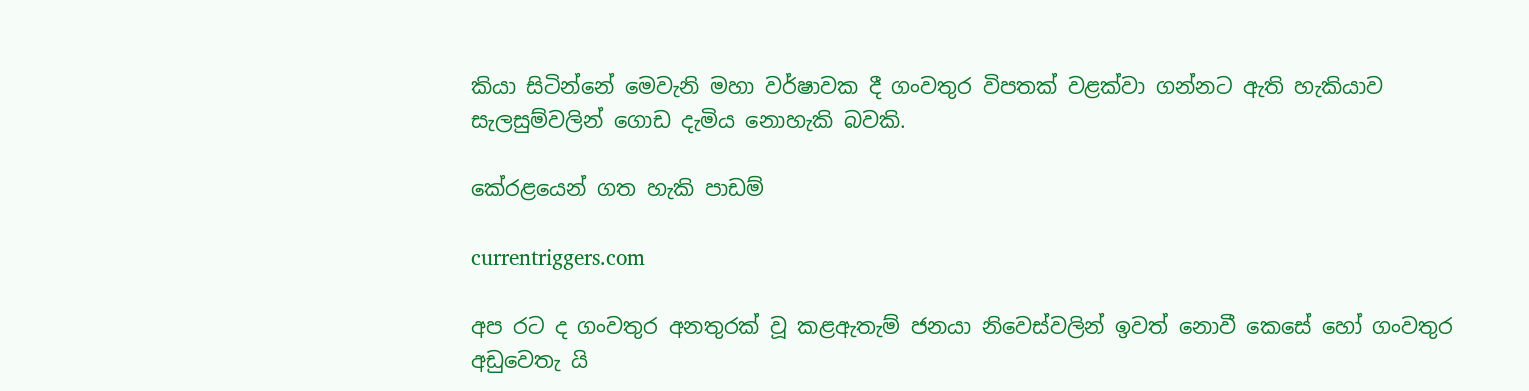කියා සිටින්නේ මෙවැනි මහා වර්ෂාවක දී ගංවතුර විපතක් වළක්වා ගන්නට ඇති හැකියාව සැලසුම්වලින් ගොඩ දැමිය නොහැකි බවකි.

කේරළයෙන් ගත හැකි පාඩම්

currentriggers.com

අප රට ද ගංවතුර අනතුරක් වූ කළඇතැම් ජනයා නිවෙස්වලින් ඉවත් නොවී කෙසේ හෝ ගංවතුර අඩුවෙතැ යි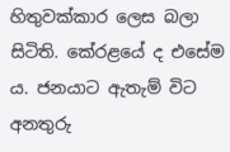හිතුවක්කාර ලෙස බලා සිටිති. කේරළයේ ද එසේම ය. ජනයාට ඇතැම් විට අනතුරු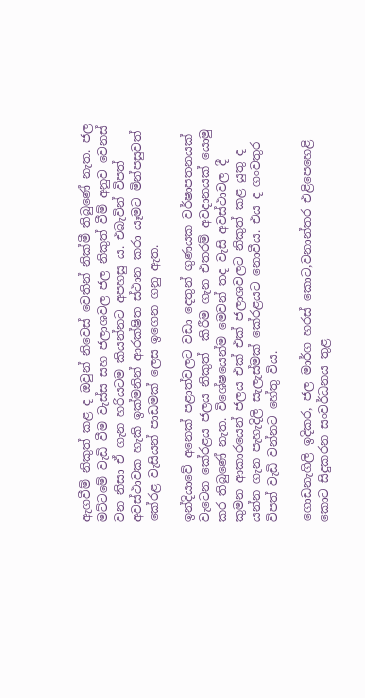ඇගවීම් නිකුත් කළ ද ඔවුන් නිවෙස් වෙතින් නික්මී තිබුණේ නැත. ජල මට්ටමේ වැඩි වීම වැස්ස සහ ජලාශවල ජල නිකුත් වීම් අනුව වෙනස් වන නිසා ඒ ගැන හරියටම කියන්නට අපහසු ය. එබැවින් විපත් අවස්ථාවක හැකි ඉක්මනින් ආරක්ෂිත ස්ථාන කරා යෑමට මින්පසුවත් කේරළ වැසියන් පාඩමක් ලෙස ඉගෙන ගනු ඇත.

ඉන්දියාවේ අනෙක් පළාත්වලට වඩා දෙතුන් ගුණයක වර්ෂාපතනයක් වැටෙන කේරළය ජලය නිකුත්  කිරීම ගැන එතරම් අවදානයක් යොමු කර තිබුණේ නැත. විශේෂයෙන්ම මෙවන් තද වැසි අවස්ථාවල දී කුමන ආකාරයෙන් ජලය එක් එක් ජලාශවලට නිකුත් කළ යුතු ද යන්න ගැන පැහැදිලි සැලැස්මක් කේරළයට නොවීය. එය ද ගංවතුර විපත් වැඩි වන්නට හේතු විය.

ගොඩනැගිලි ඉදිකර, ජල මාර්ග හරස් කොට,වනාන්තර එළිපෙහෙළි කොට සිදුකරන සංවර්ධනය තුළ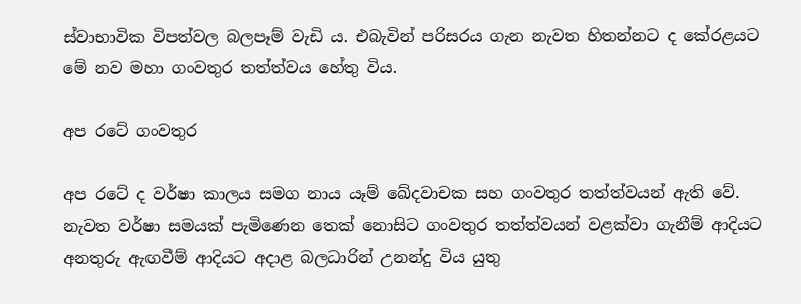ස්වාභාවික විපත්වල බලපෑම් වැඩි ය. එබැවින් පරිසරය ගැන නැවත හිතන්නට ද කේරළයට මේ නව මහා ගංවතුර තත්ත්වය හේතු විය.

අප රටේ ගංවතුර

අප රටේ ද වර්ෂා කාලය සමග නාය යෑම් ඛේදවාචක සහ ගංවතුර තත්ත්වයන් ඇති වේ. නැවත වර්ෂා සමයක් පැමිණෙන තෙක් නොසිට ගංවතුර තත්ත්වයන් වළක්වා ගැනීම් ආදියට අනතුරු ඇඟවීම් ආදියට අදාළ බලධාරින් උනන්දු විය යුතු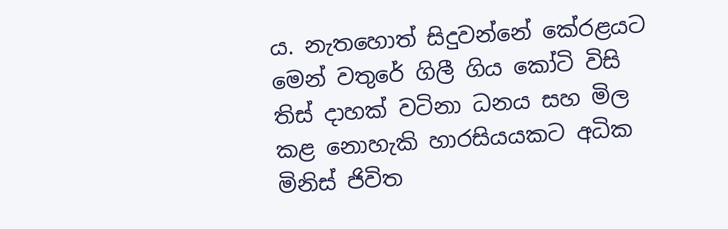ය. නැතහොත් සිදුවන්නේ කේරළයට මෙන් වතුරේ ගිලී ගිය කෝටි විසි තිස් දාහක් වටිනා ධනය සහ මිල කළ නොහැකි හාරසියයකට අධික මිනිස් ජිවිත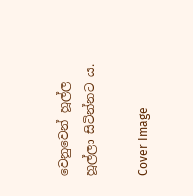වෙනුවෙන් හූල්ල හූල්ලා සිටින්නට ය.

Cover Image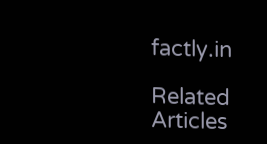factly.in

Related Articles